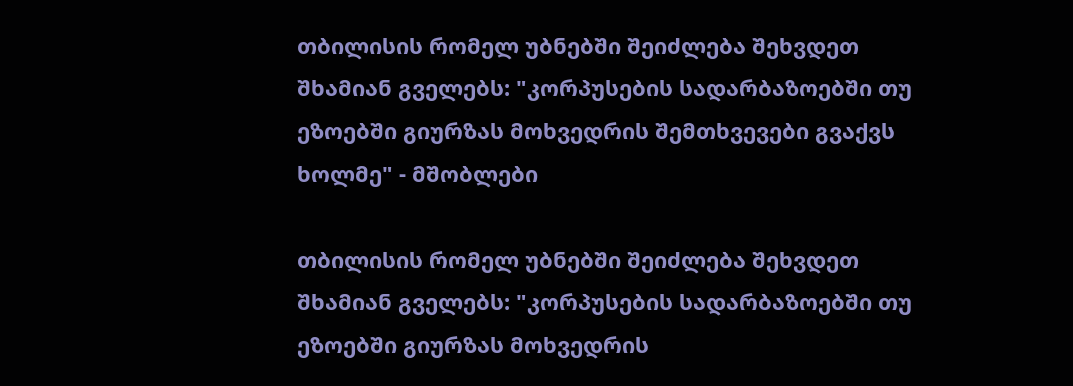თბილისის რომელ უბნებში შეიძლება შეხვდეთ შხამიან გველებს: "კორპუსების სადარბაზოებში თუ ეზოებში გიურზას მოხვედრის შემთხვევები გვაქვს ხოლმე" - მშობლები

თბილისის რომელ უბნებში შეიძლება შეხვდეთ შხამიან გველებს: "კორპუსების სადარბაზოებში თუ ეზოებში გიურზას მოხვედრის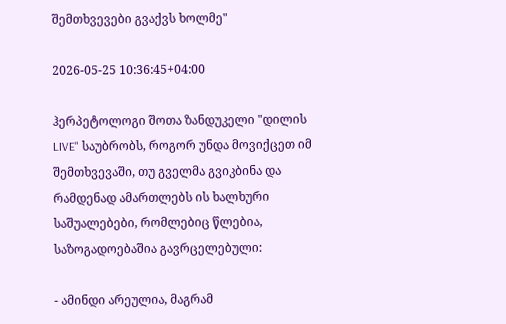შემთხვევები გვაქვს ხოლმე"

2026-05-25 10:36:45+04:00

ჰერპეტოლოგი შოთა ზანდუკელი "დილის LIVE" საუბრობს, როგორ უნდა მოვიქცეთ იმ შემთხვევაში, თუ გველმა გვიკბინა და რამდენად ამართლებს ის ხალხური საშუალებები, რომლებიც წლებია, საზოგადოებაშია გავრცელებული:

- ამინდი არეულია, მაგრამ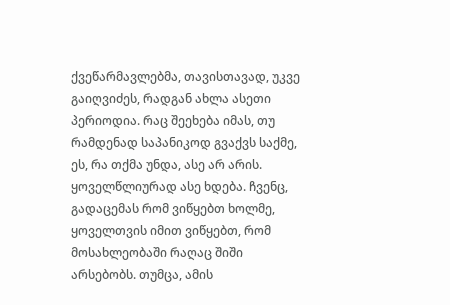ქვეწარმავლებმა, თავისთავად, უკვე გაიღვიძეს, რადგან ახლა ასეთი პერიოდია. რაც შეეხება იმას, თუ რამდენად საპანიკოდ გვაქვს საქმე, ეს, რა თქმა უნდა, ასე არ არის. ყოველწლიურად ასე ხდება. ჩვენც, გადაცემას რომ ვიწყებთ ხოლმე, ყოველთვის იმით ვიწყებთ, რომ მოსახლეობაში რაღაც შიში არსებობს. თუმცა, ამის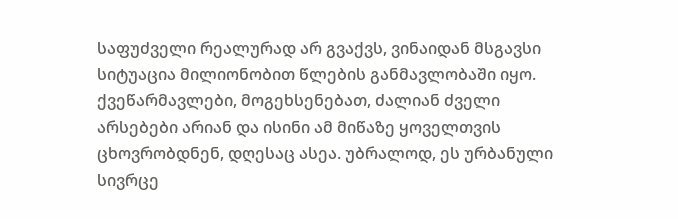საფუძველი რეალურად არ გვაქვს, ვინაიდან მსგავსი სიტუაცია მილიონობით წლების განმავლობაში იყო. ქვეწარმავლები, მოგეხსენებათ, ძალიან ძველი არსებები არიან და ისინი ამ მიწაზე ყოველთვის ცხოვრობდნენ, დღესაც ასეა. უბრალოდ, ეს ურბანული სივრცე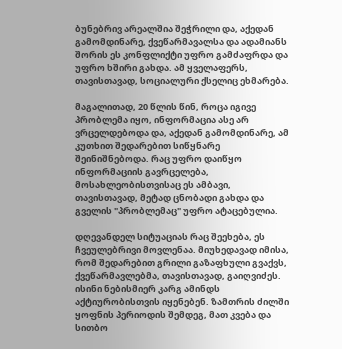ბუნებრივ არეალშია შეჭრილი და, აქედან გამომდინარე, ქვეწარმავალსა და ადამიანს შორის ეს კონფლიქტი უფრო გამძაფრდა და უფრო ხშირი გახდა. ამ ყველაფერს, თავისთავად, სოციალური ქსელიც ეხმარება.

მაგალითად, 20 წლის წინ, როცა იგივე პრობლემა იყო, ინფორმაცია ასე არ ვრცელდებოდა და, აქედან გამომდინარე, ამ კუთხით შედარებით სიწყნარე შეინიშნებოდა. რაც უფრო დაიწყო ინფორმაციის გავრცელება, მოსახლეობისთვისაც ეს ამბავი, თავისთავად, მეტად ცნობადი გახდა და გველის "პრობლემაც" უფრო ატაცებულია.

დღევანდელ სიტუაციას რაც შეეხება, ეს ჩვეულებრივი მოვლენაა. მიუხედავად იმისა, რომ შედარებით გრილი გაზაფხული გვაქვს, ქვეწარმავლებმა, თავისთავად, გაიღვიძეს. ისინი ნებისმიერ კარგ ამინდს აქტიურობისთვის იყენებენ. ზამთრის ძილში ყოფნის პერიოდის შემდეგ, მათ კვება და სითბო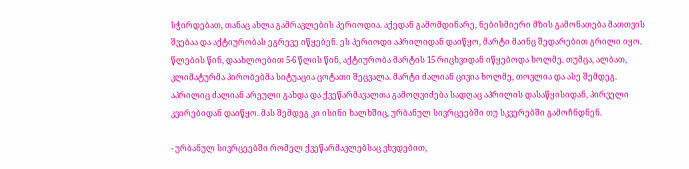სჭირდებათ, თანაც ახლა გამრავლების პერიოდია. აქედან გამომდინარე, ნებისმიერი მზის გამონათება მათთვის შვებაა და აქტიურობას ეგრევე იწყებენ. ეს პერიოდი აპრილიდან დაიწყო, მარტი მაინც შედარებით გრილი იყო. წლების წინ, დაახლოებით 5-6 წლის წინ, აქტიურობა მარტის 15 რიცხვიდან იწყებოდა ხოლმე. თუმცა, ალბათ, კლიმატურმა პირობებმა სიტუაცია ცოტათი შეცვალა. მარტი ძალიან ცივია ხოლმე, თოვლია და ასე შემდეგ. აპრილიც ძალიან არეული გახდა და ქვეწარმავალთა გამოღვიძება სადღაც აპრილის დასაწყისიდან, პირველი კვირებიდან დაიწყო. მას შემდეგ კი ისინი ხალხშიც, ურბანულ სივრცეებში თუ სკვერებში გამოჩნდნენ.

- ურბანულ სივრცეებში რომელ ქვეწარმავლებსაც ვხვდებით,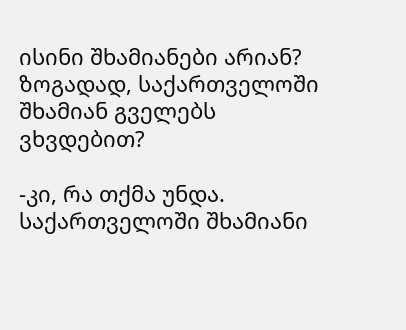ისინი შხამიანები არიან? ზოგადად, საქართველოში შხამიან გველებს ვხვდებით?

-კი, რა თქმა უნდა. საქართველოში შხამიანი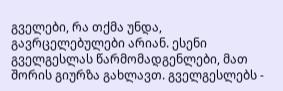გველები, რა თქმა უნდა, გავრცელებულები არიან. ესენი გველგესლას წარმომადგენლები, მათ შორის გიურზა გახლავთ. გველგესლებს -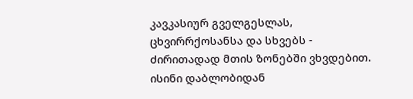კავკასიურ გველგესლას, ცხვირრქოსანსა და სხვებს - ძირითადად მთის ზონებში ვხვდებით. ისინი დაბლობიდან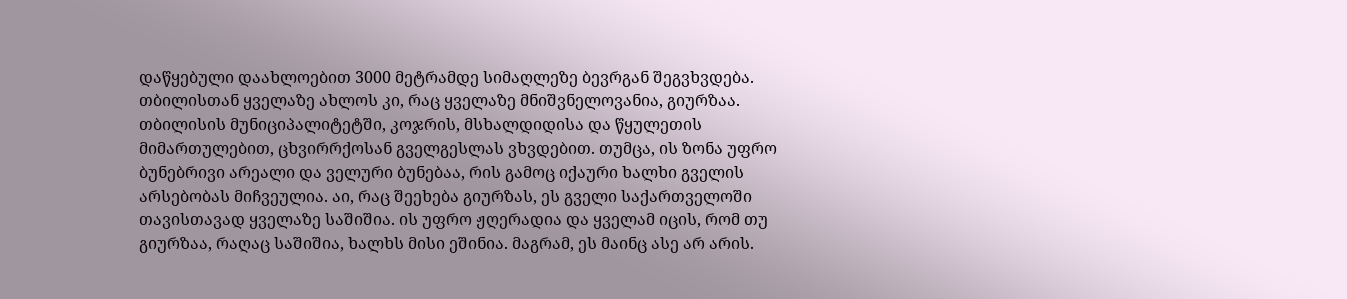დაწყებული დაახლოებით 3000 მეტრამდე სიმაღლეზე ბევრგან შეგვხვდება. თბილისთან ყველაზე ახლოს კი, რაც ყველაზე მნიშვნელოვანია, გიურზაა. თბილისის მუნიციპალიტეტში, კოჯრის, მსხალდიდისა და წყულეთის მიმართულებით, ცხვირრქოსან გველგესლას ვხვდებით. თუმცა, ის ზონა უფრო ბუნებრივი არეალი და ველური ბუნებაა, რის გამოც იქაური ხალხი გველის არსებობას მიჩვეულია. აი, რაც შეეხება გიურზას, ეს გველი საქართველოში თავისთავად ყველაზე საშიშია. ის უფრო ჟღერადია და ყველამ იცის, რომ თუ გიურზაა, რაღაც საშიშია, ხალხს მისი ეშინია. მაგრამ, ეს მაინც ასე არ არის.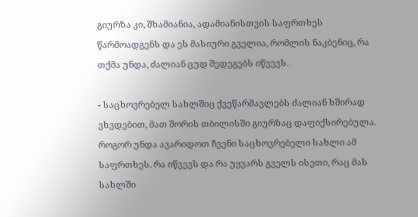გიურზა კი, შხამიანია, ადამიანისთვის საფრთხეს წარმოადგენს და ეს მასიური გველია, რომლის ნაკბენიც, რა თქმა უნდა, ძალიან ცუდ შედეგებს იწვევს.

- საცხოვრებელ სახლშიც ქვეწარმავლებს ძალიან ხშირად ვხვდებით, მათ შორის თბილისში გიურზაც დაფიქსირებულა. როგორ უნდა ავარიდოთ ჩვენი საცხოვრებელი სახლი ამ საფრთხეს. რა იწვევს და რა უყვარს გველს ისეთი, რაც მას სახლში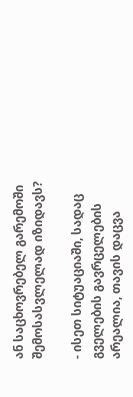ან საცხოვრებელ გარემოში შემოსასვლელად იზიდავს?

- ისეთ სიტუაციაში, სადაც გველების გავრცელების არეალია, თავის დაცვა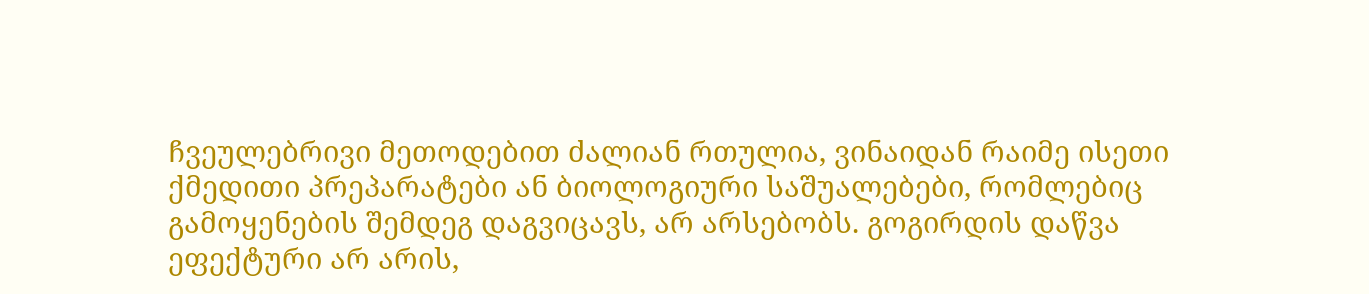ჩვეულებრივი მეთოდებით ძალიან რთულია, ვინაიდან რაიმე ისეთი ქმედითი პრეპარატები ან ბიოლოგიური საშუალებები, რომლებიც გამოყენების შემდეგ დაგვიცავს, არ არსებობს. გოგირდის დაწვა ეფექტური არ არის,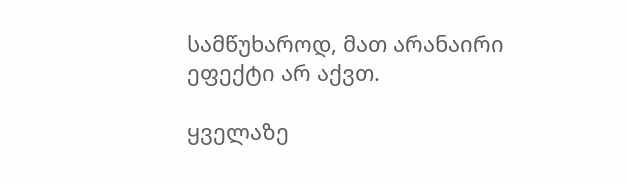სამწუხაროდ, მათ არანაირი ეფექტი არ აქვთ.

ყველაზე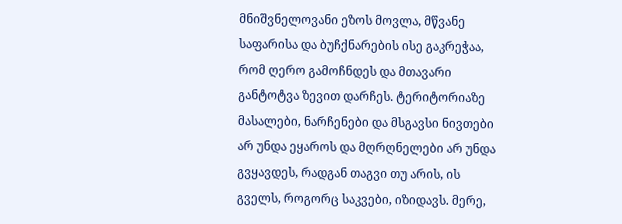მნიშვნელოვანი ეზოს მოვლა, მწვანე საფარისა და ბუჩქნარების ისე გაკრეჭაა, რომ ღერო გამოჩნდეს და მთავარი განტოტვა ზევით დარჩეს. ტერიტორიაზე მასალები, ნარჩენები და მსგავსი ნივთები არ უნდა ეყაროს და მღრღნელები არ უნდა გვყავდეს, რადგან თაგვი თუ არის, ის გველს, როგორც საკვები, იზიდავს. მერე,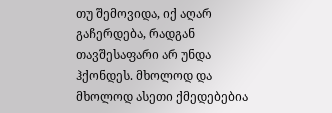თუ შემოვიდა, იქ აღარ გაჩერდება, რადგან თავშესაფარი არ უნდა ჰქონდეს. მხოლოდ და მხოლოდ ასეთი ქმედებებია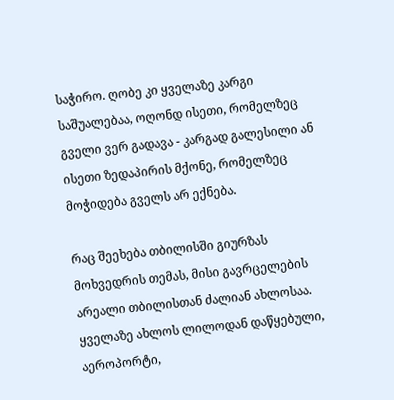საჭირო. ღობე კი ყველაზე კარგი საშუალებაა, ოღონდ ისეთი, რომელზეც გველი ვერ გადავა - კარგად გალესილი ან ისეთი ზედაპირის მქონე, რომელზეც მოჭიდება გველს არ ექნება.

რაც შეეხება თბილისში გიურზას მოხვედრის თემას, მისი გავრცელების არეალი თბილისთან ძალიან ახლოსაა. ყველაზე ახლოს ლილოდან დაწყებული, აეროპორტი,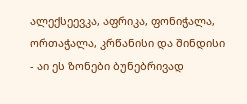ალექსეევკა, აფრიკა, ფონიჭალა, ორთაჭალა, კრწანისი და შინდისი - აი ეს ზონები ბუნებრივად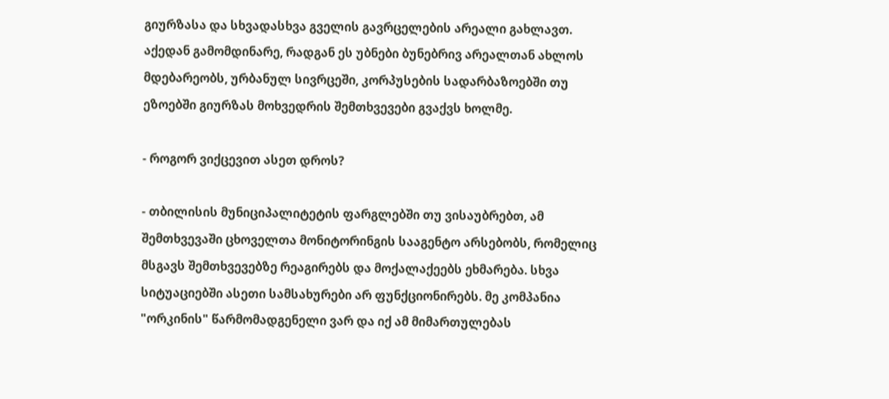გიურზასა და სხვადასხვა გველის გავრცელების არეალი გახლავთ. აქედან გამომდინარე, რადგან ეს უბნები ბუნებრივ არეალთან ახლოს მდებარეობს, ურბანულ სივრცეში, კორპუსების სადარბაზოებში თუ ეზოებში გიურზას მოხვედრის შემთხვევები გვაქვს ხოლმე.

- როგორ ვიქცევით ასეთ დროს?

- თბილისის მუნიციპალიტეტის ფარგლებში თუ ვისაუბრებთ, ამ შემთხვევაში ცხოველთა მონიტორინგის სააგენტო არსებობს, რომელიც მსგავს შემთხვევებზე რეაგირებს და მოქალაქეებს ეხმარება. სხვა სიტუაციებში ასეთი სამსახურები არ ფუნქციონირებს. მე კომპანია "ორკინის" წარმომადგენელი ვარ და იქ ამ მიმართულებას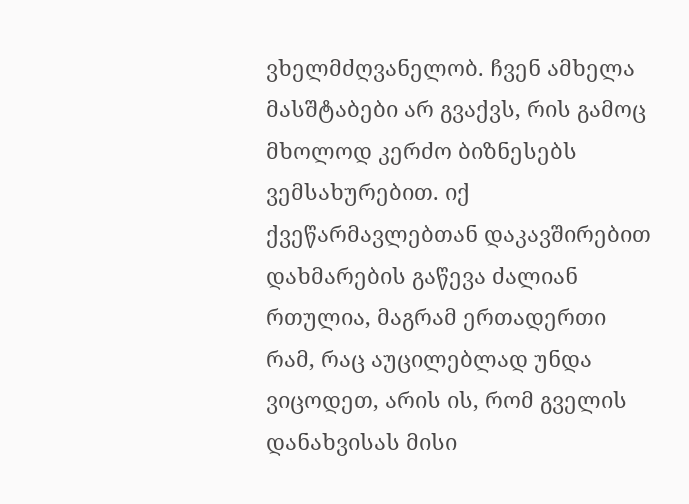ვხელმძღვანელობ. ჩვენ ამხელა მასშტაბები არ გვაქვს, რის გამოც მხოლოდ კერძო ბიზნესებს ვემსახურებით. იქ ქვეწარმავლებთან დაკავშირებით დახმარების გაწევა ძალიან რთულია, მაგრამ ერთადერთი რამ, რაც აუცილებლად უნდა ვიცოდეთ, არის ის, რომ გველის დანახვისას მისი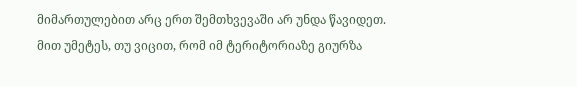მიმართულებით არც ერთ შემთხვევაში არ უნდა წავიდეთ. მით უმეტეს, თუ ვიცით, რომ იმ ტერიტორიაზე გიურზა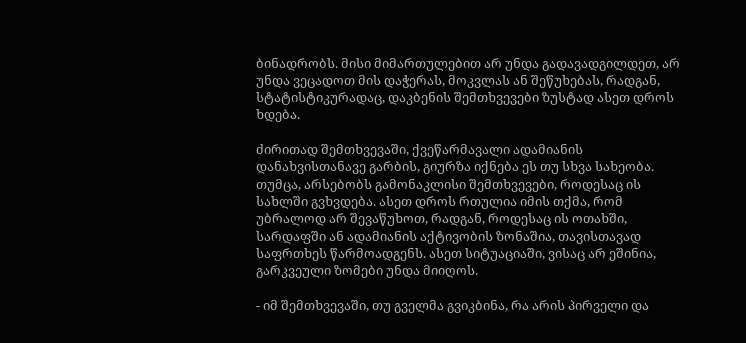ბინადრობს. მისი მიმართულებით არ უნდა გადავადგილდეთ, არ უნდა ვეცადოთ მის დაჭერას, მოკვლას ან შეწუხებას, რადგან, სტატისტიკურადაც, დაკბენის შემთხვევები ზუსტად ასეთ დროს ხდება.

ძირითად შემთხვევაში, ქვეწარმავალი ადამიანის დანახვისთანავე გარბის, გიურზა იქნება ეს თუ სხვა სახეობა. თუმცა, არსებობს გამონაკლისი შემთხვევები, როდესაც ის სახლში გვხვდება. ასეთ დროს რთულია იმის თქმა, რომ უბრალოდ არ შევაწუხოთ, რადგან, როდესაც ის ოთახში, სარდაფში ან ადამიანის აქტივობის ზონაშია, თავისთავად საფრთხეს წარმოადგენს. ასეთ სიტუაციაში, ვისაც არ ეშინია, გარკვეული ზომები უნდა მიიღოს.

- იმ შემთხვევაში, თუ გველმა გვიკბინა, რა არის პირველი და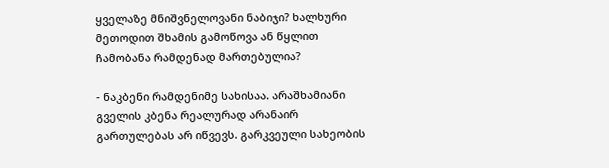ყველაზე მნიშვნელოვანი ნაბიჯი? ხალხური მეთოდით შხამის გამოწოვა ან წყლით ჩამობანა რამდენად მართებულია?

- ნაკბენი რამდენიმე სახისაა. არაშხამიანი გველის კბენა რეალურად არანაირ გართულებას არ იწვევს. გარკვეული სახეობის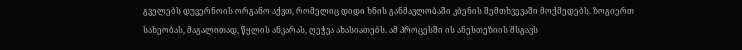გველებს დუვერნოის ორგანო აქვთ, რომელიც დიდი ხნის განმავლობაში კბენის შემთხვევაში მოქმედებს. ზოგიერთ სახეობას, მაგალითად, წყლის ანკარას, ღეჭვა ახასიათებს. ამ პროცესში ის ანესთეზიის მსგავს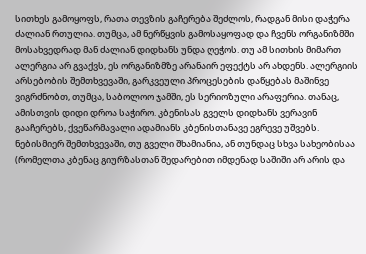სითხეს გამოყოფს, რათა თევზის გაჩერება შეძლოს, რადგან მისი დაჭერა ძალიან რთულია. თუმცა, ამ ნერწყვის გამოსაყოფად და ჩვენს ორგანიზმში მოსახვედრად მან ძალიან დიდხანს უნდა ღეჭოს. თუ ამ სითხის მიმართ ალერგია არ გვაქვს, ეს ორგანიზმზე არანაირ ეფექტს არ ახდენს. ალერგიის არსებობის შემთხვევაში, გარკვეული პროცესების დაწყებას მაშინვე ვიგრძნობთ, თუმცა, საბოლოო ჯამში, ეს სერიოზული არაფერია. თანაც, ამისთვის დიდი დროა საჭირო. კბენისას გველს დიდხანს ვერავინ გააჩერებს, ქვეწარმავალი ადამიანს კბენისთანავე ეგრევე უშვებს. ნებისმიერ შემთხვევაში, თუ გველი შხამიანია, ან თუნდაც სხვა სახეობისაა (რომელთა კბენაც გიურზასთან შედარებით იმდენად საშიში არ არის და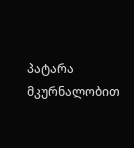პატარა მკურნალობით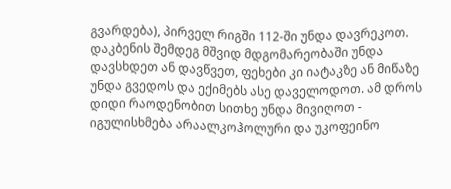გვარდება), პირველ რიგში 112-ში უნდა დავრეკოთ. დაკბენის შემდეგ მშვიდ მდგომარეობაში უნდა დავსხდეთ ან დავწვეთ, ფეხები კი იატაკზე ან მიწაზე უნდა გვედოს და ექიმებს ასე დაველოდოთ. ამ დროს დიდი რაოდენობით სითხე უნდა მივიღოთ - იგულისხმება არაალკოჰოლური და უკოფეინო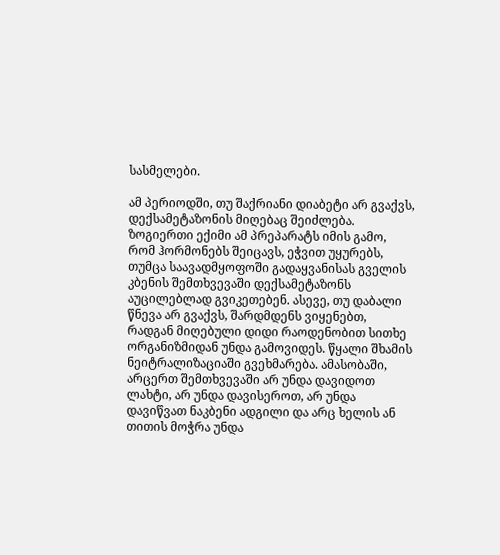სასმელები.

ამ პერიოდში, თუ შაქრიანი დიაბეტი არ გვაქვს, დექსამეტაზონის მიღებაც შეიძლება. ზოგიერთი ექიმი ამ პრეპარატს იმის გამო, რომ ჰორმონებს შეიცავს, ეჭვით უყურებს, თუმცა საავადმყოფოში გადაყვანისას გველის კბენის შემთხვევაში დექსამეტაზონს აუცილებლად გვიკეთებენ. ასევე, თუ დაბალი წნევა არ გვაქვს, შარდმდენს ვიყენებთ, რადგან მიღებული დიდი რაოდენობით სითხე ორგანიზმიდან უნდა გამოვიდეს. წყალი შხამის ნეიტრალიზაციაში გვეხმარება. ამასობაში, არცერთ შემთხვევაში არ უნდა დავიდოთ ლახტი, არ უნდა დავისეროთ, არ უნდა დავიწვათ ნაკბენი ადგილი და არც ხელის ან თითის მოჭრა უნდა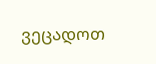ვეცადოთ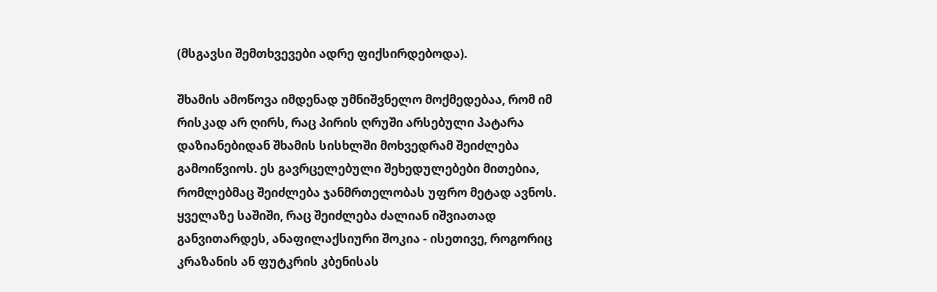(მსგავსი შემთხვევები ადრე ფიქსირდებოდა).

შხამის ამოწოვა იმდენად უმნიშვნელო მოქმედებაა, რომ იმ რისკად არ ღირს, რაც პირის ღრუში არსებული პატარა დაზიანებიდან შხამის სისხლში მოხვედრამ შეიძლება გამოიწვიოს. ეს გავრცელებული შეხედულებები მითებია, რომლებმაც შეიძლება ჯანმრთელობას უფრო მეტად ავნოს. ყველაზე საშიში, რაც შეიძლება ძალიან იშვიათად განვითარდეს, ანაფილაქსიური შოკია - ისეთივე, როგორიც კრაზანის ან ფუტკრის კბენისას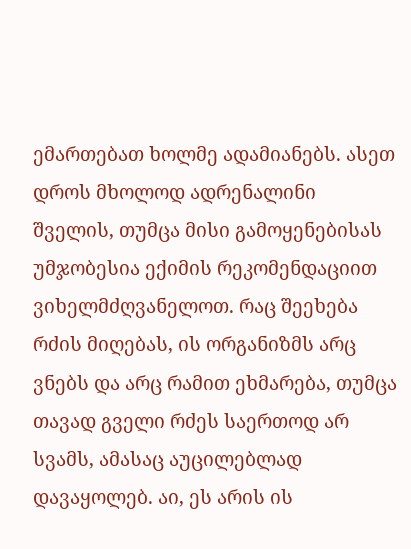ემართებათ ხოლმე ადამიანებს. ასეთ დროს მხოლოდ ადრენალინი შველის, თუმცა მისი გამოყენებისას უმჯობესია ექიმის რეკომენდაციით ვიხელმძღვანელოთ. რაც შეეხება რძის მიღებას, ის ორგანიზმს არც ვნებს და არც რამით ეხმარება, თუმცა თავად გველი რძეს საერთოდ არ სვამს, ამასაც აუცილებლად დავაყოლებ. აი, ეს არის ის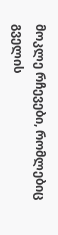მოკლე რჩევები, რომლებიც გველის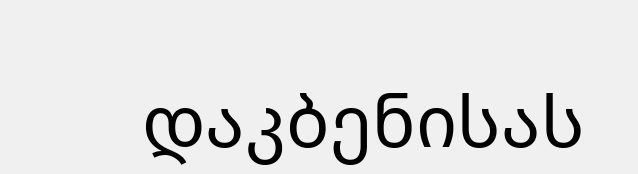დაკბენისას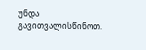უნდა გავითვალისწინოთ.